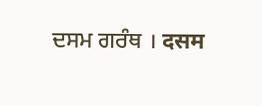ਦਸਮ ਗਰੰਥ । दसम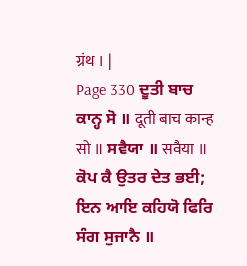ग्रंथ । |
Page 330 ਦੂਤੀ ਬਾਚ ਕਾਨ੍ਹ ਸੋ ॥ दूती बाच कान्ह सो ॥ ਸਵੈਯਾ ॥ सवैया ॥ ਕੋਪ ਕੈ ਉਤਰ ਦੇਤ ਭਈ; ਇਨ ਆਇ ਕਹਿਯੋ ਫਿਰਿ ਸੰਗ ਸੁਜਾਨੈ ॥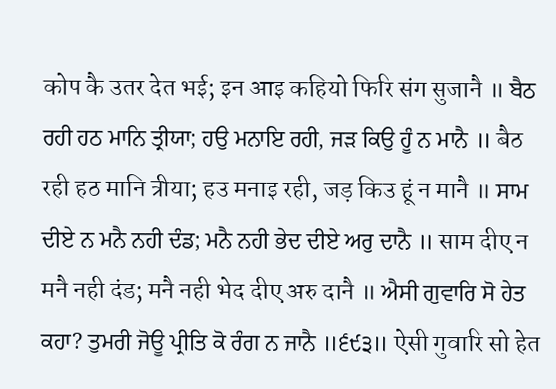कोप कै उतर देत भई; इन आइ कहियो फिरि संग सुजानै ॥ ਬੈਠ ਰਹੀ ਹਠ ਮਾਨਿ ਤ੍ਰੀਯਾ; ਹਉ ਮਨਾਇ ਰਹੀ, ਜੜ ਕਿਉ ਹੂੰ ਨ ਮਾਨੈ ॥ बैठ रही हठ मानि त्रीया; हउ मनाइ रही, जड़ किउ हूं न मानै ॥ ਸਾਮ ਦੀਏ ਨ ਮਨੈ ਨਹੀ ਦੰਡ; ਮਨੈ ਨਹੀ ਭੇਦ ਦੀਏ ਅਰੁ ਦਾਨੈ ॥ साम दीए न मनै नही दंड; मनै नही भेद दीए अरु दानै ॥ ਐਸੀ ਗੁਵਾਰਿ ਸੋ ਹੇਤ ਕਹਾ? ਤੁਮਰੀ ਜੋਊ ਪ੍ਰੀਤਿ ਕੋ ਰੰਗ ਨ ਜਾਨੈ ॥੬੯੩॥ ऐसी गुवारि सो हेत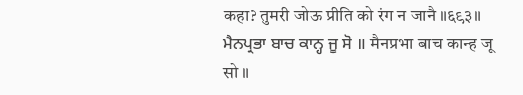कहा? तुमरी जोऊ प्रीति को रंग न जानै ॥६९३॥ ਮੈਨਪ੍ਰਭਾ ਬਾਚ ਕਾਨ੍ਹ ਜੂ ਸੋ ॥ मैनप्रभा बाच कान्ह जू सो ॥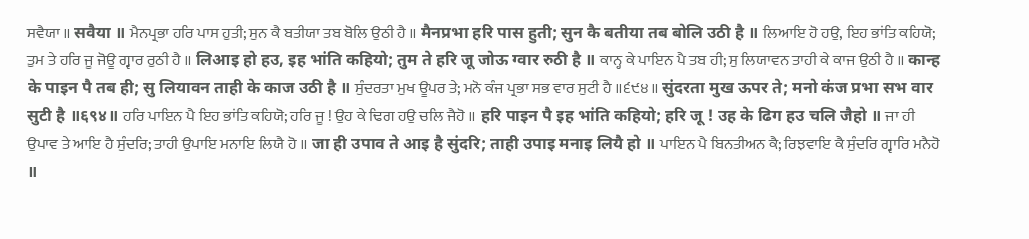ਸਵੈਯਾ ॥ सवैया ॥ ਮੈਨਪ੍ਰਭਾ ਹਰਿ ਪਾਸ ਹੁਤੀ; ਸੁਨ ਕੈ ਬਤੀਯਾ ਤਬ ਬੋਲਿ ਉਠੀ ਹੈ ॥ मैनप्रभा हरि पास हुती; सुन कै बतीया तब बोलि उठी है ॥ ਲਿਆਇ ਹੋ ਹਉ, ਇਹ ਭਾਂਤਿ ਕਹਿਯੋ; ਤੁਮ ਤੇ ਹਰਿ ਜੂ ਜੋਊ ਗ੍ਵਾਰ ਰੁਠੀ ਹੈ ॥ लिआइ हो हउ, इह भांति कहियो; तुम ते हरि जू जोऊ ग्वार रुठी है ॥ ਕਾਨ੍ਹ ਕੇ ਪਾਇਨ ਪੈ ਤਬ ਹੀ; ਸੁ ਲਿਯਾਵਨ ਤਾਹੀ ਕੇ ਕਾਜ ਉਠੀ ਹੈ ॥ कान्ह के पाइन पै तब ही; सु लियावन ताही के काज उठी है ॥ ਸੁੰਦਰਤਾ ਮੁਖ ਊਪਰ ਤੇ; ਮਨੋ ਕੰਜ ਪ੍ਰਭਾ ਸਭ ਵਾਰ ਸੁਟੀ ਹੈ ॥੬੯੪॥ सुंदरता मुख ऊपर ते; मनो कंज प्रभा सभ वार सुटी है ॥६९४॥ ਹਰਿ ਪਾਇਨ ਪੈ ਇਹ ਭਾਂਤਿ ਕਹਿਯੋ; ਹਰਿ ਜੂ ! ਉਹ ਕੇ ਢਿਗ ਹਉ ਚਲਿ ਜੈਹੋ ॥ हरि पाइन पै इह भांति कहियो; हरि जू ! उह के ढिग हउ चलि जैहो ॥ ਜਾ ਹੀ ਉਪਾਵ ਤੇ ਆਇ ਹੈ ਸੁੰਦਰਿ; ਤਾਹੀ ਉਪਾਇ ਮਨਾਇ ਲਿਯੈ ਹੋ ॥ जा ही उपाव ते आइ है सुंदरि; ताही उपाइ मनाइ लियै हो ॥ ਪਾਇਨ ਪੈ ਬਿਨਤੀਅਨ ਕੈ; ਰਿਝਵਾਇ ਕੈ ਸੁੰਦਰਿ ਗ੍ਵਾਰਿ ਮਨੈਹੋ ॥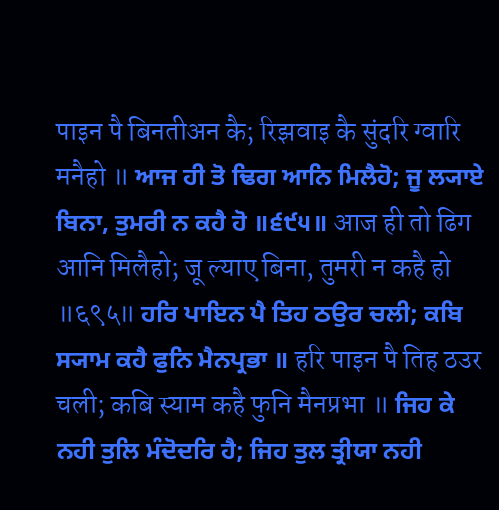पाइन पै बिनतीअन कै; रिझवाइ कै सुंदरि ग्वारि मनैहो ॥ ਆਜ ਹੀ ਤੋ ਢਿਗ ਆਨਿ ਮਿਲੈਹੋ; ਜੂ ਲ੍ਯਾਏ ਬਿਨਾ, ਤੁਮਰੀ ਨ ਕਹੈ ਹੋ ॥੬੯੫॥ आज ही तो ढिग आनि मिलैहो; जू ल्याए बिना, तुमरी न कहै हो ॥६९५॥ ਹਰਿ ਪਾਇਨ ਪੈ ਤਿਹ ਠਉਰ ਚਲੀ; ਕਬਿ ਸ੍ਯਾਮ ਕਹੈ ਫੁਨਿ ਮੈਨਪ੍ਰਭਾ ॥ हरि पाइन पै तिह ठउर चली; कबि स्याम कहै फुनि मैनप्रभा ॥ ਜਿਹ ਕੇ ਨਹੀ ਤੁਲਿ ਮੰਦੋਦਰਿ ਹੈ; ਜਿਹ ਤੁਲ ਤ੍ਰੀਯਾ ਨਹੀ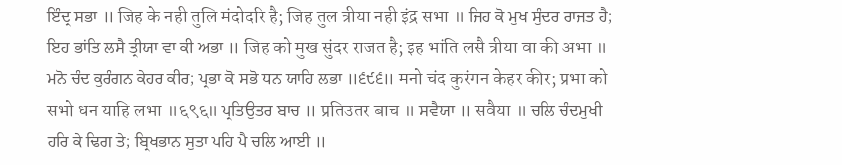ਇੰਦ੍ਰ ਸਭਾ ॥ जिह के नही तुलि मंदोदरि है; जिह तुल त्रीया नही इंद्र सभा ॥ ਜਿਹ ਕੋ ਮੁਖ ਸੁੰਦਰ ਰਾਜਤ ਹੈ; ਇਹ ਭਾਂਤਿ ਲਸੈ ਤ੍ਰੀਯਾ ਵਾ ਕੀ ਅਭਾ ॥ जिह को मुख सुंदर राजत है; इह भांति लसै त्रीया वा की अभा ॥ ਮਨੋ ਚੰਦ ਕੁਰੰਗਨ ਕੇਹਰ ਕੀਰ; ਪ੍ਰਭਾ ਕੋ ਸਭੋ ਧਨ ਯਾਹਿ ਲਭਾ ॥੬੯੬॥ मनो चंद कुरंगन केहर कीर; प्रभा को सभो धन याहि लभा ॥६९६॥ ਪ੍ਰਤਿਉਤਰ ਬਾਚ ॥ प्रतिउतर बाच ॥ ਸਵੈਯਾ ॥ सवैया ॥ ਚਲਿ ਚੰਦਮੁਖੀ ਹਰਿ ਕੇ ਢਿਗ ਤੇ; ਬ੍ਰਿਖਭਾਨ ਸੁਤਾ ਪਹਿ ਪੈ ਚਲਿ ਆਈ ॥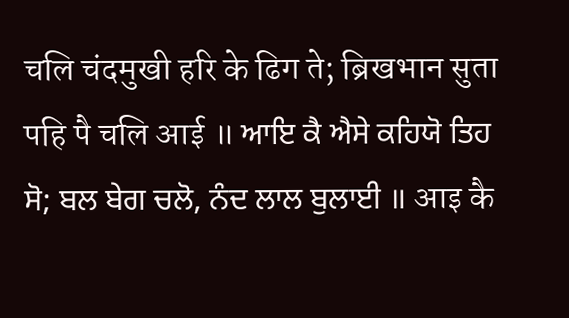चलि चंदमुखी हरि के ढिग ते; ब्रिखभान सुता पहि पै चलि आई ॥ ਆਇ ਕੈ ਐਸੇ ਕਹਿਯੋ ਤਿਹ ਸੋ; ਬਲ ਬੇਗ ਚਲੋ, ਨੰਦ ਲਾਲ ਬੁਲਾਈ ॥ आइ कै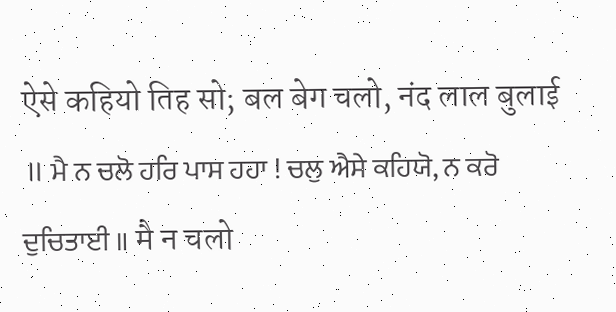ऐसे कहियो तिह सो; बल बेग चलो, नंद लाल बुलाई ॥ ਮੈ ਨ ਚਲੋ ਹਰਿ ਪਾਸ ਹਹਾ ! ਚਲੁ ਐਸੇ ਕਹਿਯੋ, ਨ ਕਰੋ ਦੁਚਿਤਾਈ ॥ मै न चलो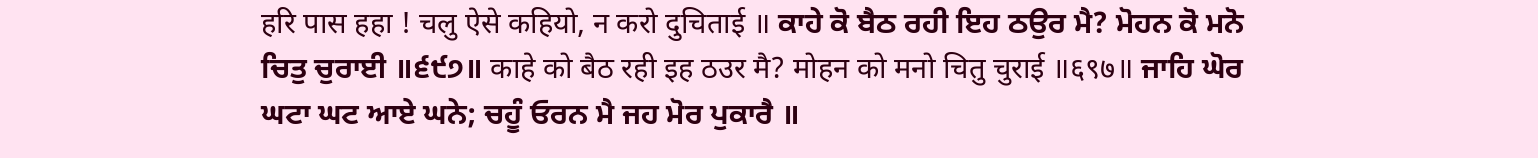हरि पास हहा ! चलु ऐसे कहियो, न करो दुचिताई ॥ ਕਾਹੇ ਕੋ ਬੈਠ ਰਹੀ ਇਹ ਠਉਰ ਮੈ? ਮੋਹਨ ਕੋ ਮਨੋ ਚਿਤੁ ਚੁਰਾਈ ॥੬੯੭॥ काहे को बैठ रही इह ठउर मै? मोहन को मनो चितु चुराई ॥६९७॥ ਜਾਹਿ ਘੋਰ ਘਟਾ ਘਟ ਆਏ ਘਨੇ; ਚਹੂੰ ਓਰਨ ਮੈ ਜਹ ਮੋਰ ਪੁਕਾਰੈ ॥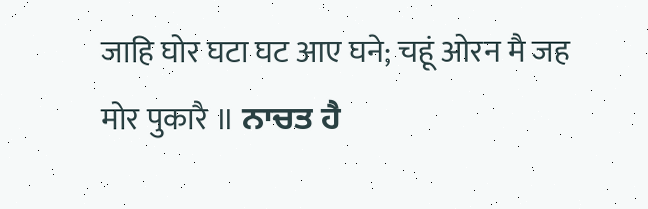जाहि घोर घटा घट आए घने; चहूं ओरन मै जह मोर पुकारै ॥ ਨਾਚਤ ਹੈ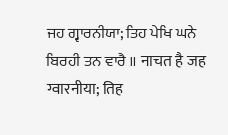ਜਹ ਗ੍ਵਾਰਨੀਯਾ; ਤਿਹ ਪੇਖਿ ਘਨੇ ਬਿਰਹੀ ਤਨ ਵਾਰੈ ॥ नाचत है जह ग्वारनीया; तिह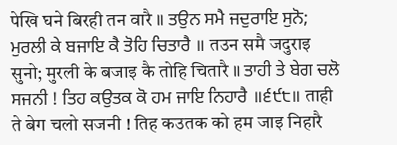पेखि घने बिरही तन वारै ॥ ਤਉਨ ਸਮੈ ਜਦੁਰਾਇ ਸੁਨੋ; ਮੁਰਲੀ ਕੇ ਬਜਾਇ ਕੈ ਤੋਹਿ ਚਿਤਾਰੈ ॥ तउन समै जदुराइ सुनो; मुरली के बजाइ कै तोहि चितारै ॥ ਤਾਹੀ ਤੇ ਬੇਗ ਚਲੋ ਸਜਨੀ ! ਤਿਹ ਕਉਤਕ ਕੋ ਹਮ ਜਾਇ ਨਿਹਾਰੈ ॥੬੯੮॥ ताही ते बेग चलो सजनी ! तिह कउतक को हम जाइ निहारै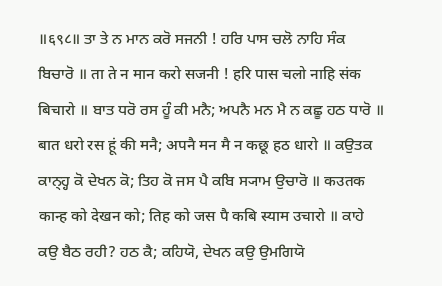॥६९८॥ ਤਾ ਤੇ ਨ ਮਾਨ ਕਰੋ ਸਜਨੀ ! ਹਰਿ ਪਾਸ ਚਲੋ ਨਾਹਿ ਸੰਕ ਬਿਚਾਰੋ ॥ ता ते न मान करो सजनी ! हरि पास चलो नाहि संक बिचारो ॥ ਬਾਤ ਧਰੋ ਰਸ ਹੂੰ ਕੀ ਮਨੈ; ਅਪਨੈ ਮਨ ਮੈ ਨ ਕਛੂ ਹਠ ਧਾਰੋ ॥ बात धरो रस हूं की मनै; अपनै मन मै न कछू हठ धारो ॥ ਕਉਤਕ ਕਾਨ੍ਹ੍ਹ ਕੋ ਦੇਖਨ ਕੋ; ਤਿਹ ਕੋ ਜਸ ਪੈ ਕਬਿ ਸ੍ਯਾਮ ਉਚਾਰੋ ॥ कउतक कान्ह को देखन को; तिह को जस पै कबि स्याम उचारो ॥ ਕਾਹੇ ਕਉ ਬੈਠ ਰਹੀ? ਹਠ ਕੈ; ਕਹਿਯੋ, ਦੇਖਨ ਕਉ ਉਮਗਿਯੋ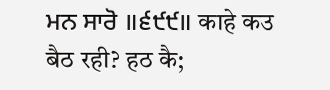ਮਨ ਸਾਰੋ ॥੬੯੯॥ काहे कउ बैठ रही? हठ कै;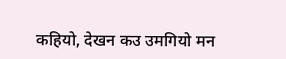कहियो, देखन कउ उमगियो मन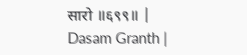सारो ॥६९९॥ |
Dasam Granth |